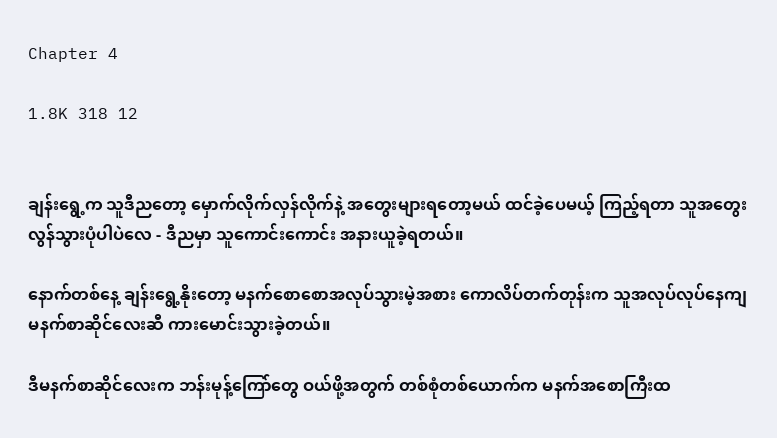Chapter 4

1.8K 318 12


ချန်းရွေ့က သူဒီညတော့ မှောက်လိုက်လှန်လိုက်နဲ့ အတွေးများရတော့မယ် ထင်ခဲ့ပေမယ့် ကြည့်ရတာ သူအတွေးလွန်သွားပုံပါပဲလေ - ဒီညမှာ သူကောင်းကောင်း အနားယူခဲ့ရတယ်။

နောက်တစ်နေ့ ချန်းရွေ့နိုးတော့ မနက်စောစောအလုပ်သွားမဲ့အစား ကောလိပ်တက်တုန်းက သူအလုပ်လုပ်နေကျ မနက်စာဆိုင်လေးဆီ ကားမောင်းသွားခဲ့တယ်။

ဒီမနက်စာဆိုင်လေးက ဘန်းမုန့်ကြော်တွေ ဝယ်ဖို့အတွက် တစ်စုံတစ်ယောက်က မနက်အစောကြီးထ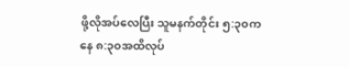ဖို့လိုအပ်လေပြီး သူမနက်တိုင်း ၅:၃၀ကနေ ၈:၃၀အထိလုပ်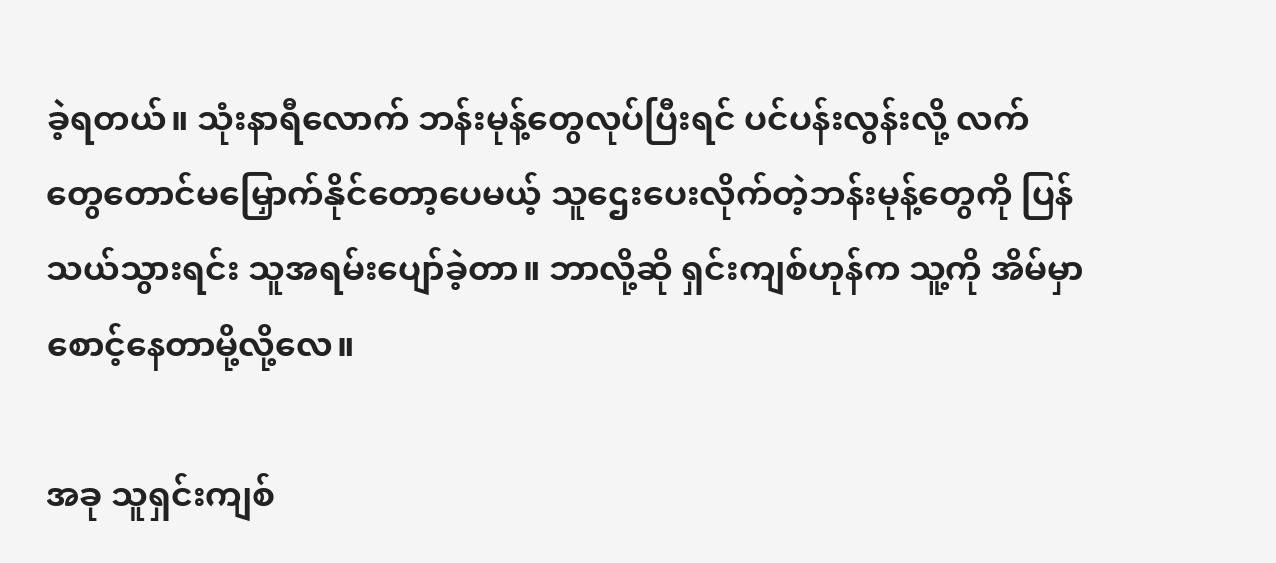ခဲ့ရတယ်။ သုံးနာရီ‌လောက် ဘန်းမုန့်တွေလုပ်ပြီးရင် ပင်ပန်းလွန်းလို့ လက်တွေ‌တောင်မမြှောက်နိုင်တော့ပေမယ့် သူဌေးပေးလိုက်တဲ့ဘန်းမုန့်တွေကို ပြန်သယ်သွားရင်း သူအရမ်းပျော်ခဲ့တာ။ ဘာလို့ဆို ရှင်းကျစ်ဟုန်က သူ့ကို အိမ်မှာစောင့်နေတာမို့လို့လေ။

အခု သူရှင်းကျစ်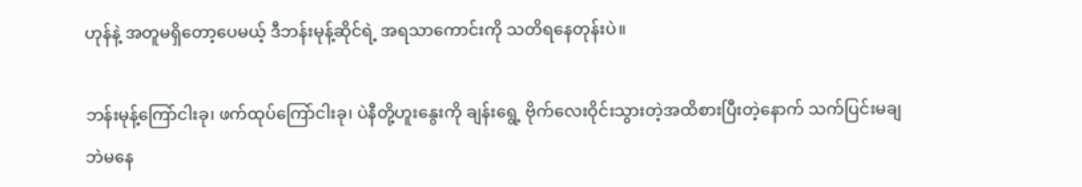ဟုန်နဲ့ အတူမရှိတော့ပေမယ့် ဒီဘန်းမုန့်ဆိုင်ရဲ့ အရသာကောင်းကို သတိရနေတုန်းပဲ။

ဘန်းမုန့်ကြော်ငါးခု၊ ဖက်ထုပ်ကြော်ငါးခု၊ ပဲနီတို့ဟူးနွေးကို ချန်းရွေ့ ဗိုက်လေးဝိုင်းသွားတဲ့အထိစားပြီးတဲ့နောက် သက်ပြင်းမချဘဲမနေ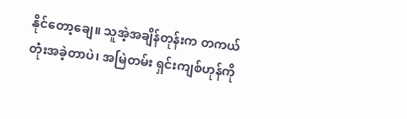နိုင်တော့ချေ။ သူအဲ့အချိန်တုန်းက တကယ်တုံးအခဲ့တာပဲ၊ အမြဲတမ်း ရှင်းကျစ်ဟုန်ကို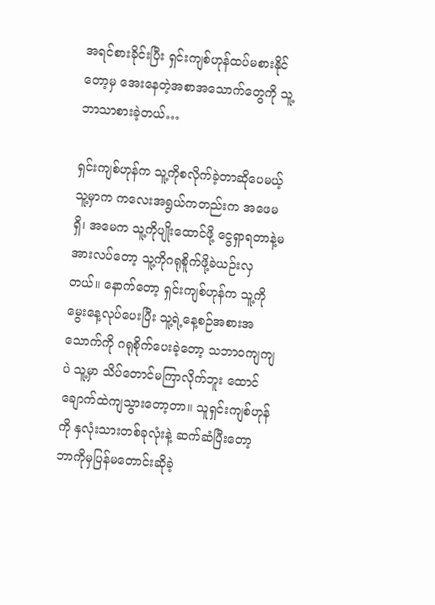အရင်စားခိုင်းပြီး ရှင်းကျစ်ဟုန်ထပ်မစားနိုင်တော့မှ အေးနေတဲ့အစာအသောက်တွေကို သူ့ဘာသာစားခဲ့တယ်…

ရှင်းကျစ်ဟုန်က သူ့ကိုစလိုက်ခဲ့တာဆိုပေမယ့် သူ့မှာက ကလေးအရွယ်ကတည်းက အဖေမရှိ၊ အမေက သူ့ကိုပျိုးထောင်ဖို့ ငွေရှာရတာနဲ့မအားလပ်တော့ သူ့ကိုဂရုစိူက်ဖို့ခဲယဉ်းလှတယ်။ နောက်တော့ ရှင်းကျစ်ဟုန်က သူ့ကိုမွေးနေ့လုပ်ပေးပြီး သူ့ရဲ့နေ့စဉ်အစားအသောက်ကို ဂရုစိုက်ပေးခဲ့တော့ သဘာဝကျကျပဲ သူ့မှာ သိပ်တောင်မကြာလိုက်ဘူး ထောင်ချောက်ထဲကျသွားတော့တာ။ သူရှင်းကျစ်ဟုန်ကို နှလုံးသားတစ်ခုလုံးနဲ့ ဆက်ဆံပြီးတော့ ဘာကိုမှပြန်မ‌တောင်းဆိုခဲ့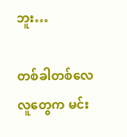ဘူး…

တစ်ခါတစ်လေ လူတွေက မင်း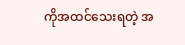ကိုအထင်သေးရတဲ့ အ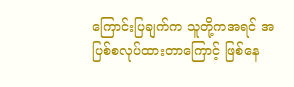ကြောင်းပြချက်က သူတို့ကအရင် အပြစ်စလုပ်ထားတာကြောင့် ဖြစ်နေ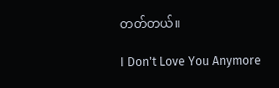တတ်တယ်။

I Don't Love You Anymore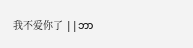我不爱你了 ||ဘာ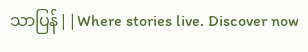သာပြန်||Where stories live. Discover now